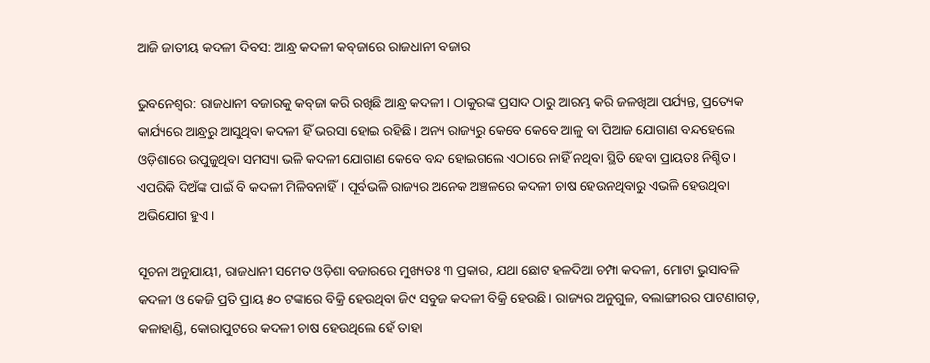ଆଜି ଜାତୀୟ କଦଳୀ ଦିବସ: ଆନ୍ଧ୍ର କଦଳୀ କବ୍‌ଜାରେ ରାଜଧାନୀ ବଜାର

ଭୁବନେଶ୍ବର: ରାଜଧାନୀ ବଜାରକୁ କବ୍‌ଜା କରି ରଖିଛି ଆନ୍ଧ୍ର କଦଳୀ। ଠାକୁରଙ୍କ ପ୍ରସାଦ ଠାରୁ ଆରମ୍ଭ କରି ଜଳଖିଆ ପର୍ଯ୍ୟନ୍ତ, ପ୍ରତ୍ୟେକ କାର୍ଯ୍ୟରେ ଆନ୍ଧ୍ରରୁ ଆସୁଥିବା କଦଳୀ ହିଁ ଭରସା ହୋଇ ରହିଛି। ଅନ୍ୟ ରାଜ୍ୟରୁ କେବେ କେବେ ଆଳୁ ବା ପିଆଜ ଯୋଗାଣ ବନ୍ଦହେଲେ ଓଡ଼ିଶାରେ ଉପୁଜୁଥିବା ସମସ୍ୟା ଭଳି କଦଳୀ ଯୋଗାଣ କେବେ ବନ୍ଦ ହୋଇଗଲେ ଏଠାରେ ନାହିଁ ନଥିବା ସ୍ଥିତି ହେବା ପ୍ରାୟତଃ ନିଶ୍ଚିତ। ଏପରିକି ଦିଅଁଙ୍କ ପାଇଁ ବି କଦଳୀ ମିଳିବନାହିଁ। ପୂର୍ବଭଳି ରାଜ୍ୟର ଅନେକ ଅଞ୍ଚଳରେ କଦଳୀ ଚାଷ ହେଉନଥିବାରୁ ଏଭଳି ହେଉଥିବା ଅଭିଯୋଗ ହୁଏ।

ସୂଚନା ଅନୁଯାୟୀ, ରାଜଧାନୀ ସମେତ ଓଡ଼ିଶା ବଜାରରେ ମୁଖ୍ୟତଃ ୩ ପ୍ରକାର, ଯଥା ଛୋଟ ହଳଦିଆ ଚମ୍ପା କଦଳୀ, ମୋଟା ଭୁସାବଳି କଦଳୀ ଓ କେଜି ପ୍ରତି ପ୍ରାୟ ୫୦ ଟଙ୍କାରେ ବିକ୍ରି ହେଉଥିବା ଜି୯ ସବୁଜ କଦଳୀ ବିକ୍ରି ହେଉଛି। ରାଜ୍ୟର ଅନୁଗୁଳ, ବଲାଙ୍ଗୀରର ପାଟଣାଗଡ଼, କଳାହାଣ୍ଡି, କୋରାପୁଟରେ କଦଳୀ ଚାଷ ହେଉଥିଲେ ହେଁ ତାହା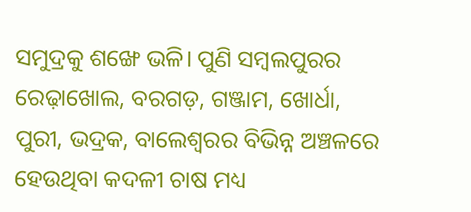ସମୁଦ୍ରକୁ ଶଙ୍ଖେ ଭଳି। ପୁଣି ସମ୍ବଲପୁରର ରେଢ଼ାଖୋଲ, ବରଗଡ଼, ଗଞ୍ଜାମ, ଖୋର୍ଧା, ପୁରୀ, ଭଦ୍ରକ, ବାଲେଶ୍ବରର ବିଭିନ୍ନ ଅଞ୍ଚଳରେ ହେଉଥିବା କଦଳୀ ଚାଷ ମଧ୍ୟ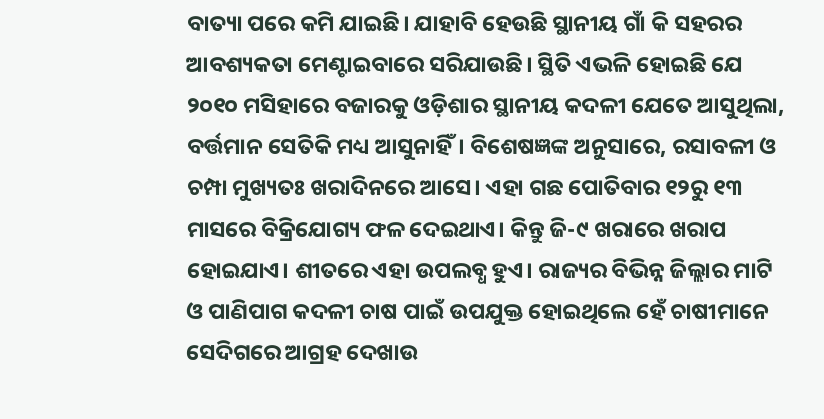ବାତ୍ୟା ପରେ କମି ଯାଇଛି। ଯାହାବି ହେଉଛି ସ୍ଥାନୀୟ ଗାଁ କି ସହରର ଆବଶ୍ୟକତା ମେଣ୍ଟାଇବାରେ ସରିଯାଉଛି। ସ୍ଥିତି ଏଭଳି ହୋଇଛି ଯେ ୨୦୧୦ ମସିହାରେ ବଜାରକୁ ଓଡ଼ିଶାର ସ୍ଥାନୀୟ କଦଳୀ ଯେତେ ଆସୁଥିଲା, ବର୍ତ୍ତମାନ ସେତିକି ମଧ୍ୟ ଆସୁନାହିଁ। ବିଶେଷଜ୍ଞଙ୍କ ଅନୁସାରେ, ରସାବଳୀ ଓ ଚମ୍ପା ମୁଖ୍ୟତଃ ଖରାଦିନରେ ଆସେ। ଏହା ଗଛ ପୋତିବାର ୧୨ରୁ ୧୩ ମାସରେ ବିକ୍ରିଯୋଗ୍ୟ ଫଳ ଦେଇଥାଏ। କିନ୍ତୁ ଜି-୯ ଖରାରେ ଖରାପ ହୋଇଯାଏ। ଶୀତରେ ଏହା ଉପଲବ୍ଧ ହୁଏ। ରାଜ୍ୟର ବିଭିନ୍ନ ଜିଲ୍ଲାର ମାଟି ଓ ପାଣିପାଗ କଦଳୀ ଚାଷ ପାଇଁ ଉପଯୁକ୍ତ ହୋଇଥିଲେ ହେଁ ଚାଷୀମାନେ ସେଦିଗରେ ଆଗ୍ରହ ଦେଖାଉ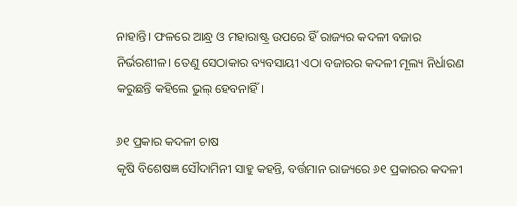ନାହାନ୍ତି। ଫଳରେ ଆନ୍ଧ୍ର ଓ ମହାରାଷ୍ଟ୍ର ଉପରେ ହିଁ ରାଜ୍ୟର କଦଳୀ ବଜାର ନିର୍ଭରଶୀଳ। ତେଣୁ ସେଠାକାର ବ୍ୟବସାୟୀ ଏଠା ବଜାରର କଦଳୀ ମୂଲ୍ୟ ନିର୍ଧାରଣ କରୁଛନ୍ତି କହିଲେ ଭୁଲ୍‌ ହେବନାହିଁ।

୬୧ ପ୍ରକାର କଦଳୀ ଚାଷ
କୃଷି ବିଶେଷଜ୍ଞ ସୌଦାମିନୀ ସାହୁ କହନ୍ତି, ବର୍ତ୍ତମାନ ରାଜ୍ୟରେ ୬୧ ପ୍ରକାରର କଦଳୀ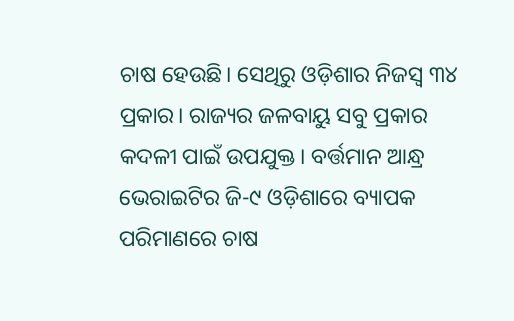ଚାଷ ହେଉଛି। ସେଥିରୁ ଓଡ଼ିଶାର ନିଜସ୍ବ ୩୪ ପ୍ରକାର। ରାଜ୍ୟର ଜଳବାୟୁ ସବୁ ପ୍ରକାର କଦଳୀ ପାଇଁ ଉପଯୁକ୍ତ। ବର୍ତ୍ତମାନ ଆନ୍ଧ୍ର ଭେରାଇଟିର ଜି-୯ ଓଡ଼ିଶାରେ ବ୍ୟାପକ ପରିମାଣରେ ଚାଷ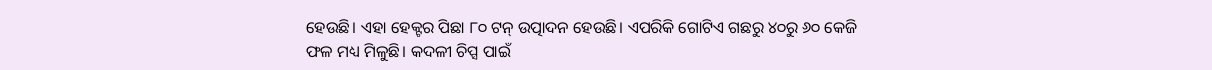ହେଉଛି। ଏହା ହେକ୍ଟର ପିଛା ୮୦ ଟନ୍‌ ଉତ୍ପାଦନ ହେଉଛି। ଏପରିକି ଗୋଟିଏ ଗଛରୁ ୪୦ରୁ ୬୦ କେଜି ଫଳ ମଧ୍ୟ ମିଳୁଛି। କଦଳୀ ଚିପ୍ସ ପାଇଁ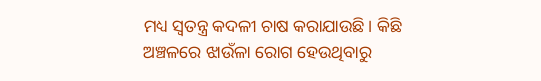ମଧ୍ୟ ସ୍ବତନ୍ତ୍ର କଦଳୀ ଚାଷ କରାଯାଉଛି। କିଛି ଅଞ୍ଚଳରେ ଝାଉଁଳା ରୋଗ ହେଉଥିବାରୁ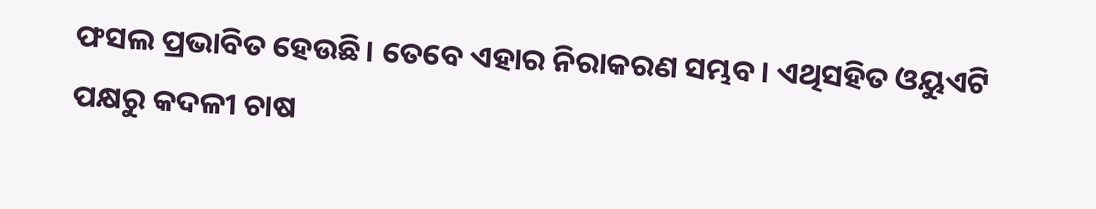ଫସଲ ପ୍ରଭାବିତ ହେଉଛି। ତେବେ ଏହାର ନିରାକରଣ ସମ୍ଭବ। ଏଥିସହିତ ଓୟୁଏଟି ପକ୍ଷରୁ କଦଳୀ ଚାଷ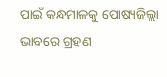ପାଇଁ କନ୍ଧମାଳକୁ ପୋଷ୍ୟଜିଲ୍ଲା ଭାବରେ ଗ୍ରହଣ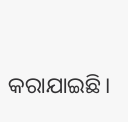କରାଯାଇଛି।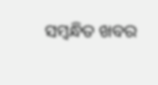ସମ୍ବନ୍ଧିତ ଖବର